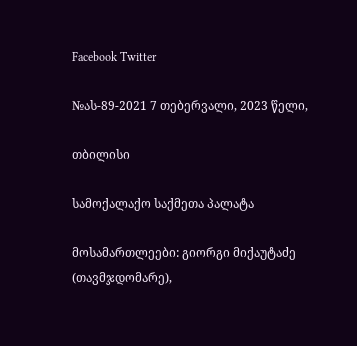Facebook Twitter

№ას-89-2021 7 თებერვალი, 2023 წელი,

თბილისი

სამოქალაქო საქმეთა პალატა

მოსამართლეები: გიორგი მიქაუტაძე (თავმჯდომარე),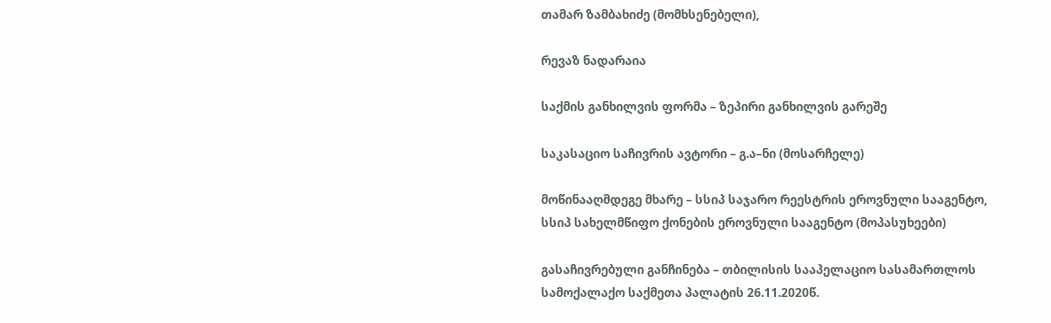თამარ ზამბახიძე (მომხსენებელი),

რევაზ ნადარაია

საქმის განხილვის ფორმა – ზეპირი განხილვის გარეშე

საკასაციო საჩივრის ავტორი – გ.ა–ნი (მოსარჩელე)

მოწინააღმდეგე მხარე – სსიპ საჯარო რეესტრის ეროვნული სააგენტო, სსიპ სახელმწიფო ქონების ეროვნული სააგენტო (მოპასუხეები)

გასაჩივრებული განჩინება – თბილისის სააპელაციო სასამართლოს სამოქალაქო საქმეთა პალატის 26.11.2020წ.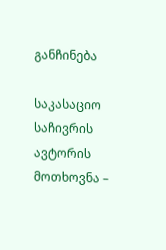განჩინება

საკასაციო საჩივრის ავტორის მოთხოვნა –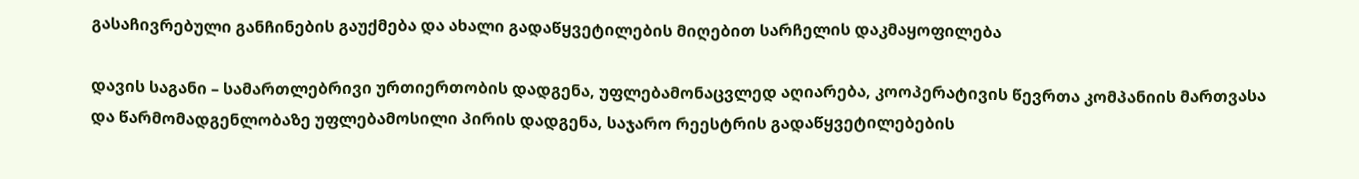გასაჩივრებული განჩინების გაუქმება და ახალი გადაწყვეტილების მიღებით სარჩელის დაკმაყოფილება

დავის საგანი – სამართლებრივი ურთიერთობის დადგენა, უფლებამონაცვლედ აღიარება, კოოპერატივის წევრთა კომპანიის მართვასა და წარმომადგენლობაზე უფლებამოსილი პირის დადგენა, საჯარო რეესტრის გადაწყვეტილებების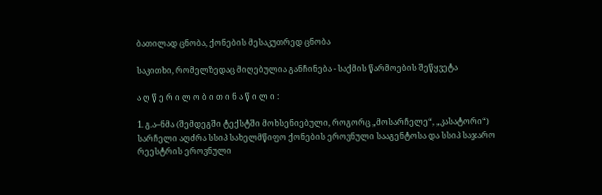ბათილად ცნობა, ქონების მესაკუთრედ ცნობა

საკითხი, რომელზედაც მიღებულია განჩინება - საქმის წარმოების შეწყვეტა

ა ღ წ ე რ ი ლ ო ბ ი თ ი ნ ა წ ი ლ ი :

1. გ.ა–ნმა (შემდეგში ტექსტში მოხსენიებული, როგორც „მოსარჩელე“, „კასატორი“) სარჩელი აღძრა სსიპ სახელმწიფო ქონების ეროვნული სააგენტოსა და სსიპ საჯარო რეესტრის ეროვნული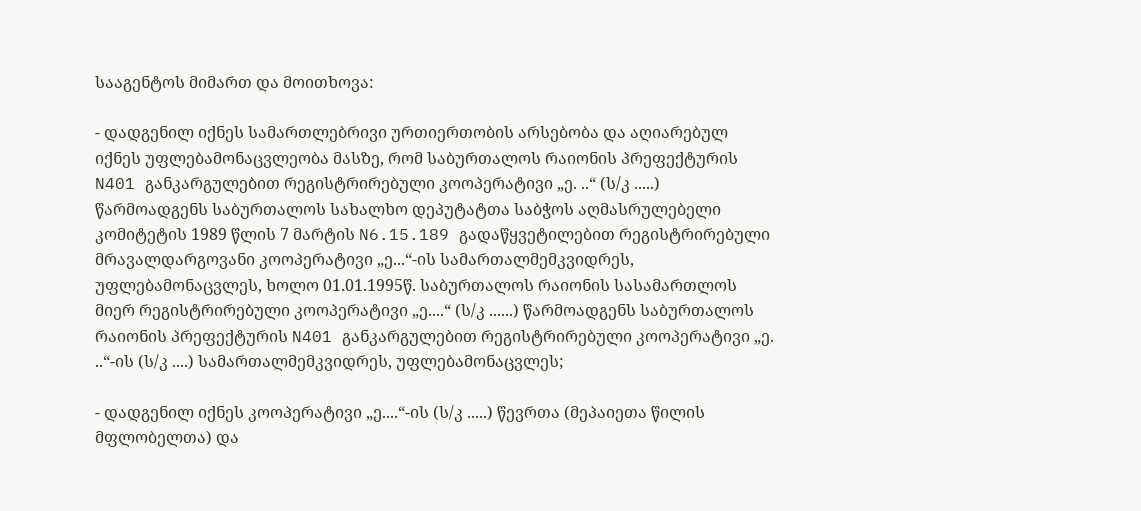სააგენტოს მიმართ და მოითხოვა:

- დადგენილ იქნეს სამართლებრივი ურთიერთობის არსებობა და აღიარებულ იქნეს უფლებამონაცვლეობა მასზე, რომ საბურთალოს რაიონის პრეფექტურის N401 განკარგულებით რეგისტრირებული კოოპერატივი „ე. ..“ (ს/კ .....) წარმოადგენს საბურთალოს სახალხო დეპუტატთა საბჭოს აღმასრულებელი კომიტეტის 1989 წლის 7 მარტის N6.15.189 გადაწყვეტილებით რეგისტრირებული მრავალდარგოვანი კოოპერატივი „ე...“-ის სამართალმემკვიდრეს, უფლებამონაცვლეს, ხოლო 01.01.1995წ. საბურთალოს რაიონის სასამართლოს მიერ რეგისტრირებული კოოპერატივი „ე....“ (ს/კ ......) წარმოადგენს საბურთალოს რაიონის პრეფექტურის N401 განკარგულებით რეგისტრირებული კოოპერატივი „ე. ..“-ის (ს/კ ....) სამართალმემკვიდრეს, უფლებამონაცვლეს;

- დადგენილ იქნეს კოოპერატივი „ე....“-ის (ს/კ .....) წევრთა (მეპაიეთა წილის მფლობელთა) და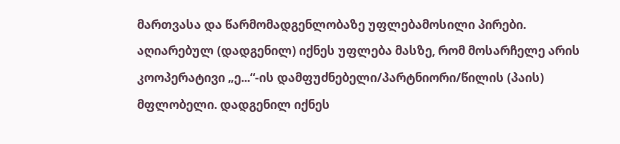მართვასა და წარმომადგენლობაზე უფლებამოსილი პირები. აღიარებულ (დადგენილ) იქნეს უფლება მასზე, რომ მოსარჩელე არის კოოპერატივი „ე...“-ის დამფუძნებელი/პარტნიორი/წილის (პაის) მფლობელი. დადგენილ იქნეს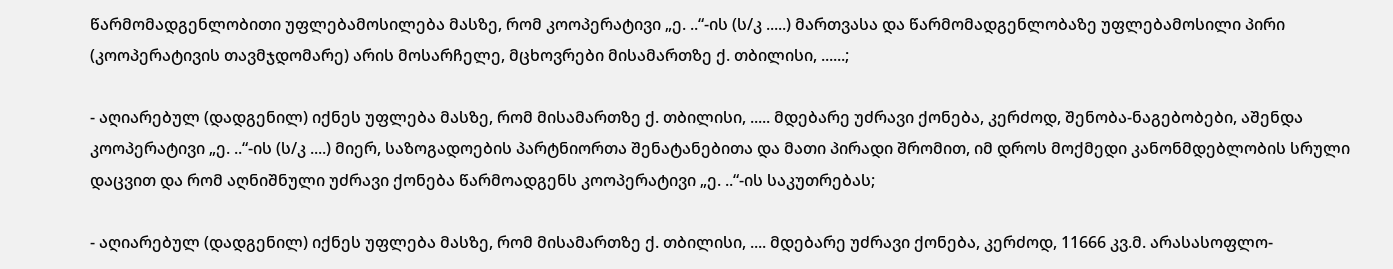წარმომადგენლობითი უფლებამოსილება მასზე, რომ კოოპერატივი „ე. ..“-ის (ს/კ .....) მართვასა და წარმომადგენლობაზე უფლებამოსილი პირი (კოოპერატივის თავმჯდომარე) არის მოსარჩელე, მცხოვრები მისამართზე ქ. თბილისი, ......;

- აღიარებულ (დადგენილ) იქნეს უფლება მასზე, რომ მისამართზე ქ. თბილისი, ..... მდებარე უძრავი ქონება, კერძოდ, შენობა-ნაგებობები, აშენდა კოოპერატივი „ე. ..“-ის (ს/კ ....) მიერ, საზოგადოების პარტნიორთა შენატანებითა და მათი პირადი შრომით, იმ დროს მოქმედი კანონმდებლობის სრული დაცვით და რომ აღნიშნული უძრავი ქონება წარმოადგენს კოოპერატივი „ე. ..“-ის საკუთრებას;

- აღიარებულ (დადგენილ) იქნეს უფლება მასზე, რომ მისამართზე ქ. თბილისი, .... მდებარე უძრავი ქონება, კერძოდ, 11666 კვ.მ. არასასოფლო-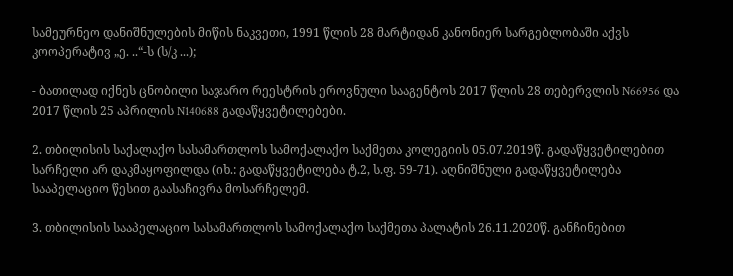სამეურნეო დანიშნულების მიწის ნაკვეთი, 1991 წლის 28 მარტიდან კანონიერ სარგებლობაში აქვს კოოპერატივ „ე. ..“-ს (ს/კ ...);

- ბათილად იქნეს ცნობილი საჯარო რეესტრის ეროვნული სააგენტოს 2017 წლის 28 თებერვლის N66956 და 2017 წლის 25 აპრილის N140688 გადაწყვეტილებები.

2. თბილისის საქალაქო სასამართლოს სამოქალაქო საქმეთა კოლეგიის 05.07.2019წ. გადაწყვეტილებით სარჩელი არ დაკმაყოფილდა (იხ.: გადაწყვეტილება ტ.2, ს.ფ. 59-71). აღნიშნული გადაწყვეტილება სააპელაციო წესით გაასაჩივრა მოსარჩელემ.

3. თბილისის სააპელაციო სასამართლოს სამოქალაქო საქმეთა პალატის 26.11.2020წ. განჩინებით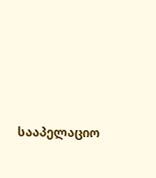სააპელაციო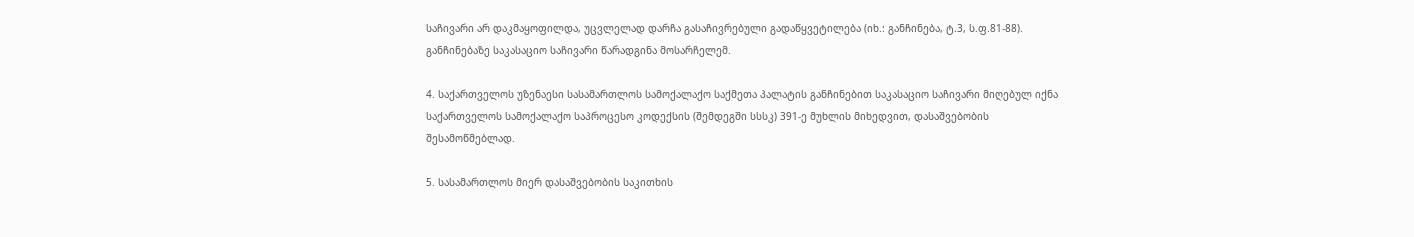საჩივარი არ დაკმაყოფილდა, უცვლელად დარჩა გასაჩივრებული გადაწყვეტილება (იხ.: განჩინება, ტ.3, ს.ფ.81-88). განჩინებაზე საკასაციო საჩივარი წარადგინა მოსარჩელემ.

4. საქართველოს უზენაესი სასამართლოს სამოქალაქო საქმეთა პალატის განჩინებით საკასაციო საჩივარი მიღებულ იქნა საქართველოს სამოქალაქო საპროცესო კოდექსის (შემდეგში სსსკ) 391-ე მუხლის მიხედვით, დასაშვებობის შესამოწმებლად.

5. სასამართლოს მიერ დასაშვებობის საკითხის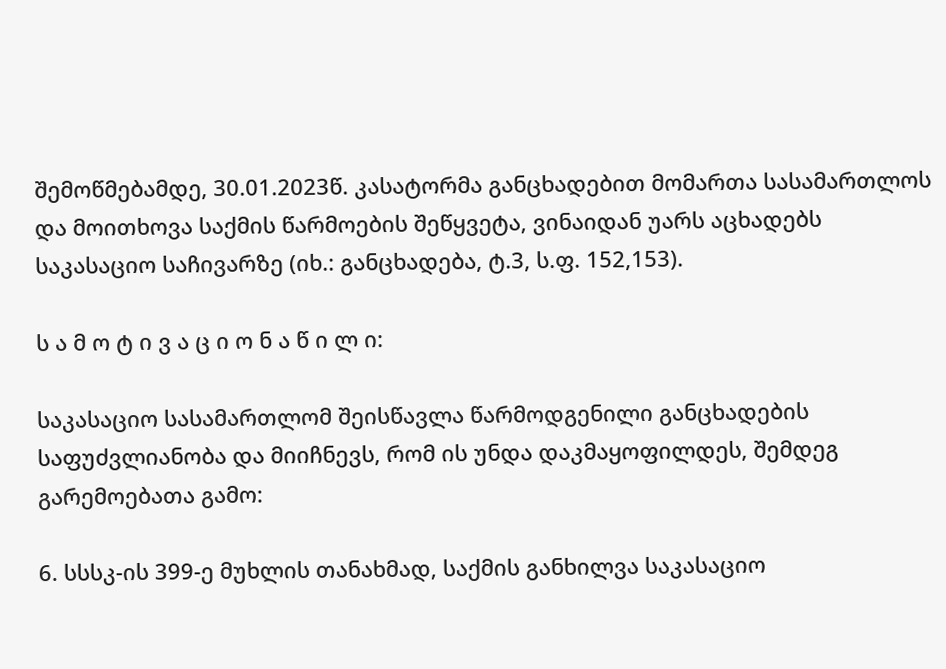შემოწმებამდე, 30.01.2023წ. კასატორმა განცხადებით მომართა სასამართლოს და მოითხოვა საქმის წარმოების შეწყვეტა, ვინაიდან უარს აცხადებს საკასაციო საჩივარზე (იხ.: განცხადება, ტ.3, ს.ფ. 152,153).

ს ა მ ო ტ ი ვ ა ც ი ო ნ ა წ ი ლ ი:

საკასაციო სასამართლომ შეისწავლა წარმოდგენილი განცხადების საფუძვლიანობა და მიიჩნევს, რომ ის უნდა დაკმაყოფილდეს, შემდეგ გარემოებათა გამო:

6. სსსკ-ის 399-ე მუხლის თანახმად, საქმის განხილვა საკასაციო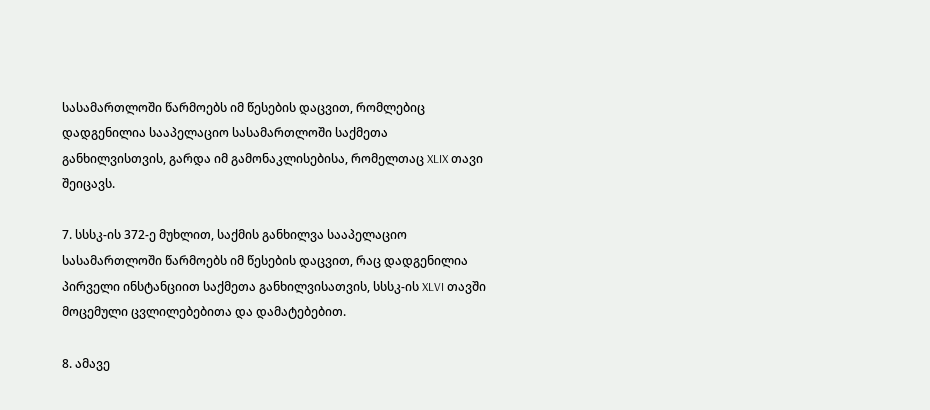სასამართლოში წარმოებს იმ წესების დაცვით, რომლებიც დადგენილია სააპელაციო სასამართლოში საქმეთა განხილვისთვის, გარდა იმ გამონაკლისებისა, რომელთაც XLIX თავი შეიცავს.

7. სსსკ-ის 372-ე მუხლით, საქმის განხილვა სააპელაციო სასამართლოში წარმოებს იმ წესების დაცვით, რაც დადგენილია პირველი ინსტანციით საქმეთა განხილვისათვის, სსსკ-ის XLVI თავში მოცემული ცვლილებებითა და დამატებებით.

8. ამავე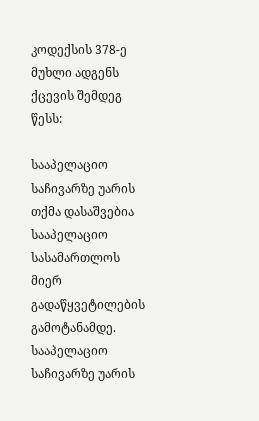კოდექსის 378-ე მუხლი ადგენს ქცევის შემდეგ წესს:

სააპელაციო საჩივარზე უარის თქმა დასაშვებია სააპელაციო სასამართლოს მიერ გადაწყვეტილების გამოტანამდე. სააპელაციო საჩივარზე უარის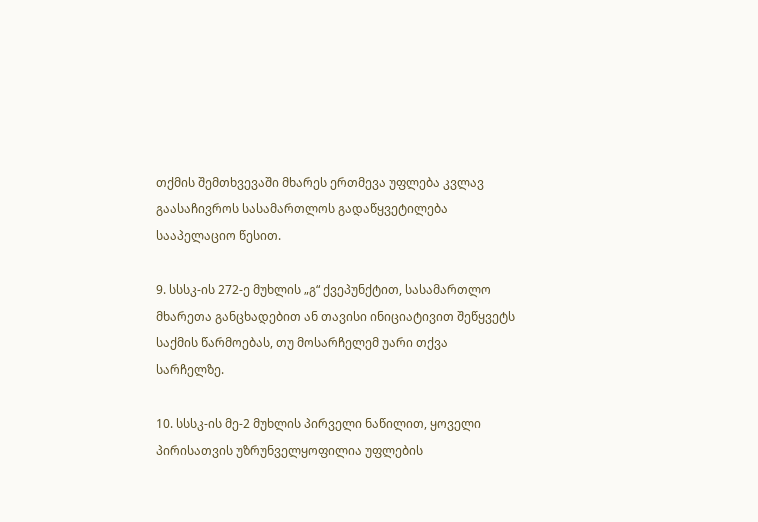თქმის შემთხვევაში მხარეს ერთმევა უფლება კვლავ გაასაჩივროს სასამართლოს გადაწყვეტილება სააპელაციო წესით.

9. სსსკ-ის 272-ე მუხლის „გ“ ქვეპუნქტით, სასამართლო მხარეთა განცხადებით ან თავისი ინიციატივით შეწყვეტს საქმის წარმოებას, თუ მოსარჩელემ უარი თქვა სარჩელზე.

10. სსსკ-ის მე-2 მუხლის პირველი ნაწილით, ყოველი პირისათვის უზრუნველყოფილია უფლების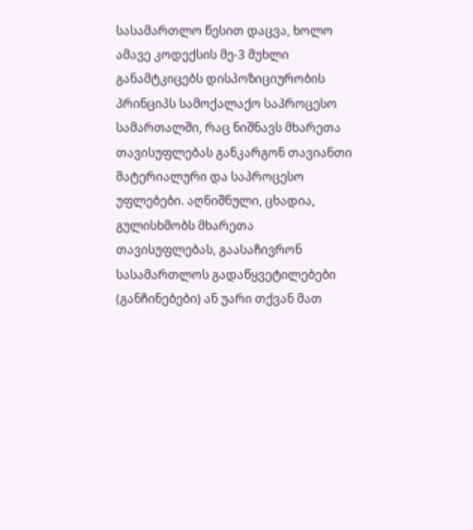სასამართლო წესით დაცვა, ხოლო ამავე კოდექსის მე-3 მუხლი განამტკიცებს დისპოზიციურობის პრინციპს სამოქალაქო საპროცესო სამართალში, რაც ნიშნავს მხარეთა თავისუფლებას განკარგონ თავიანთი მატერიალური და საპროცესო უფლებები. აღნიშნული, ცხადია, გულისხმობს მხარეთა თავისუფლებას, გაასაჩივრონ სასამართლოს გადაწყვეტილებები (განჩინებები) ან უარი თქვან მათ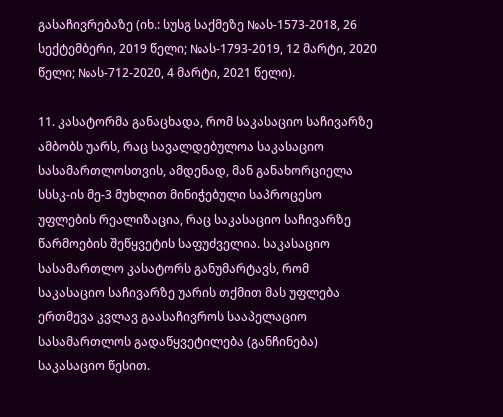გასაჩივრებაზე (იხ.: სუსგ საქმეზე №ას-1573-2018, 26 სექტემბერი, 2019 წელი; №ას-1793-2019, 12 მარტი, 2020 წელი; №ას-712-2020, 4 მარტი, 2021 წელი).

11. კასატორმა განაცხადა, რომ საკასაციო საჩივარზე ამბობს უარს, რაც სავალდებულოა საკასაციო სასამართლოსთვის, ამდენად, მან განახორციელა სსსკ-ის მე-3 მუხლით მინიჭებული საპროცესო უფლების რეალიზაცია, რაც საკასაციო საჩივარზე წარმოების შეწყვეტის საფუძველია. საკასაციო სასამართლო კასატორს განუმარტავს, რომ საკასაციო საჩივარზე უარის თქმით მას უფლება ერთმევა კვლავ გაასაჩივროს სააპელაციო სასამართლოს გადაწყვეტილება (განჩინება) საკასაციო წესით.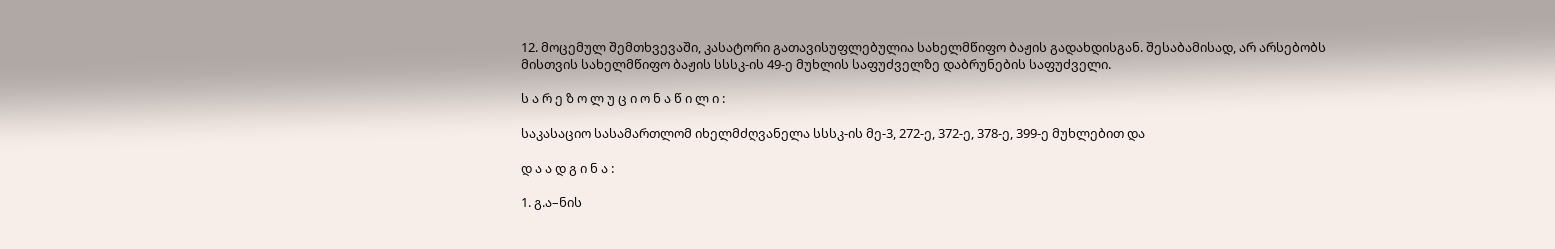12. მოცემულ შემთხვევაში, კასატორი გათავისუფლებულია სახელმწიფო ბაჟის გადახდისგან. შესაბამისად, არ არსებობს მისთვის სახელმწიფო ბაჟის სსსკ-ის 49-ე მუხლის საფუძველზე დაბრუნების საფუძველი.

ს ა რ ე ზ ო ლ უ ც ი ო ნ ა წ ი ლ ი :

საკასაციო სასამართლომ იხელმძღვანელა სსსკ-ის მე-3, 272-ე, 372-ე, 378-ე, 399-ე მუხლებით და

დ ა ა დ გ ი ნ ა :

1. გ.ა–ნის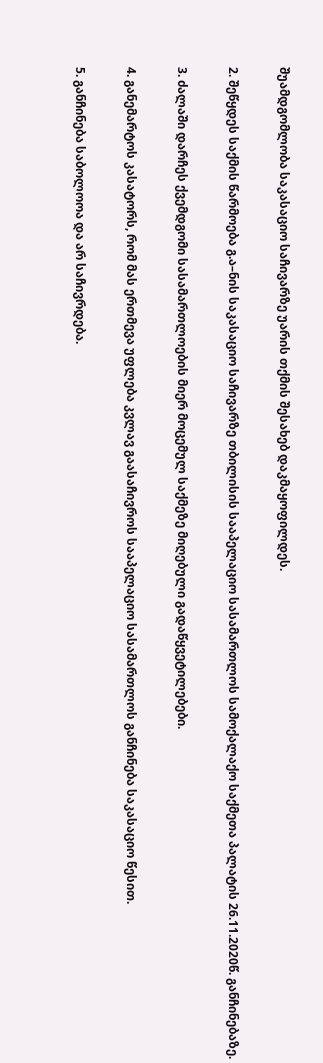შუამდგომლობა საკასაციო საჩივარზე უარის თქმის შესახებ დაკმაყოფილდეს.

2. შეწყდეს საქმის წარმოება გ.ა–ნის საკასაციო საჩივარზე თბილისის სააპელაციო სასამართლოს სამოქალაქო საქმეთა პალატის 26.11.2020წ. განჩინებაზე.

3. ძალაში დარჩეს ქვემდგომი სასამართლოების მიერ მოცემულ საქმეზე მიღებული გადაწყვეტილებები.

4. განემარტოს კასატორს, რომ მას ერთმევა უფლება კვლავ გაასაჩივროს სააპელაციო სასამართლოს განჩინება საკასაციო წესით.

5. განჩინება საბოლოოა და არ საჩივრდება.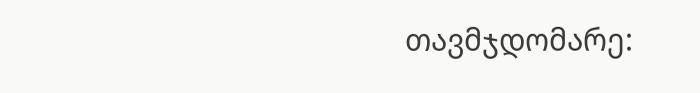თავმჯდომარე: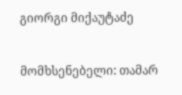გიორგი მიქაუტაძე

მომხსენებელი: თამარ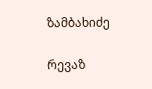ზამბახიძე

რევაზ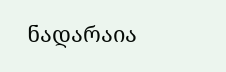ნადარაია